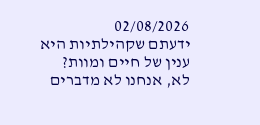02/08/2026
ידעתם שקהילתיות היא ענין של חיים ומוות?
לא, אנחנו לא מדברים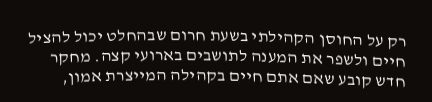רק על החוסן הקהילתי בשעת חרום שבהחלט יכול להציל חיים ולשפר את המענה לתושבים בארועי קצה. מחקר חדש קובע שאם אתם חיים בקהילה המייצרת אמון,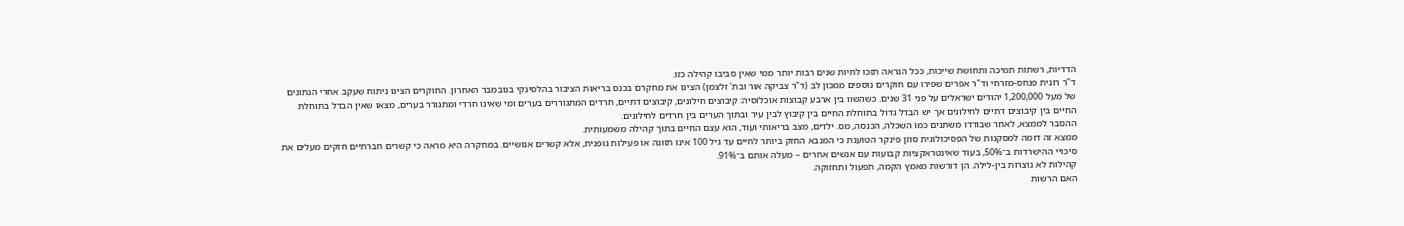הדדיות, רשתות תמיכה ותחושת שייכות, ככל הנראה תזכו לחיות שנים רבות יותר ממי שאין סביבו קהילה כזו.
ד"ר רונית פנחס-מזרחי וד"ר אפרים שפירו עם חוקרים נוספים ממכון לב (ד"ר צביקה אור ובת' זלצמן) הציגו את מחקרם בכנס בריאות הציבור בהלסינקי בנובמבר האחרון. החוקרים הציגו ניתוח שעקב אחרי הנתונים של מעל 1,200,000 יהודים ישראלים על פני 31 שנים. כשהשוו בין ארבע קבוצות אוכלוסיה: קיבוצים חילונים, קיבוצים דתיים, חרדים המתגוררים בערים ומי שאינו חרדי ומתגורר בערים, מצאו שאין הבדל בתוחלת החיים בין קיבוצים דתיים לחילונים אך יש הבדל גדול בתוחלת החיים בין קיבוץ לבין עיר ובתוך הערים בין חרדים לחילונים.
ההסבר לממצא, לאחר שבודדו משתנים כמו השכלה, הכנסה, מס. ילדים, מצב בריאותי ועוד, הוא עצם החיים בתוך קהילה משמעותית.
ממצא זה דומה למסקנות של הפסיכולוגית סוזן פינקר הטוענת כי המנבא החזק ביותר לחיים עד גיל 100 אינו תזונה או פעילות גופנית, אלא קשרים אנושיים. במחקרה היא מראה כי קשרים חברתיים חזקים מעלים את סיכויי ההישרדות ב־50%, בעוד שאינטראקציות קבועות עם אנשים אחרים – מעלה אותם ב־91%.
קהילות לא נוצרות בין-לילה. הן דורשות מאמץ הקמה, תפעול ותחזוקה.
האם הרשות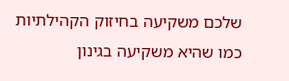שלכם משקיעה בחיזוק הקהילתיות כמו שהיא משקיעה בגינון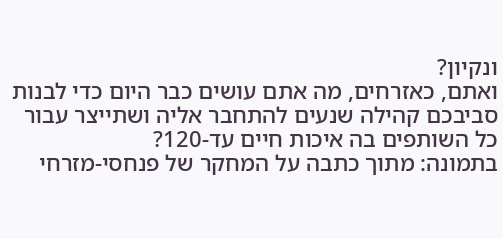ונקיון?
ואתם, כאזרחים, מה אתם עושים כבר היום כדי לבנות סביבכם קהילה שנעים להתחבר אליה ושתייצר עבור כל השותפים בה איכות חיים עד-120?
בתמונה: מתוך כתבה על המחקר של פנחסי-מזרחי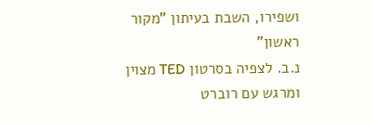ושפירו, השבת בעיתון "מקור ראשון"
נ.ב. לצפיה בסרטון TED מצוין ומרגש עם רוברט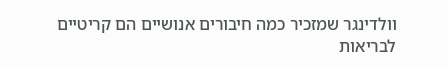וולדינגר שמזכיר כמה חיבורים אנושיים הם קריטיים לבריאות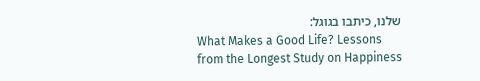שלנו, כיתבו בגוגל:
What Makes a Good Life? Lessons from the Longest Study on Happiness